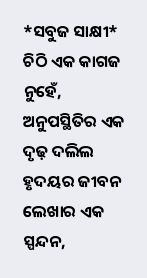*ସବୁଜ ସାକ୍ଷୀ*
ଚିଠି ଏକ କାଗଜ ନୁହେଁ,
ଅନୁପସ୍ଥିତିର ଏକ ଦୃଢ଼ ଦଲିଲ
ହୃଦୟର ଜୀବନ ଲେଖାର ଏକ ସ୍ପନ୍ଦନ,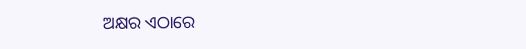ଅକ୍ଷର ଏଠାରେ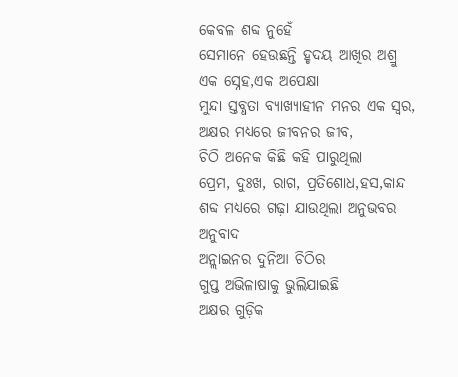କେବଳ ଶବ୍ଦ ନୁହେଁ
ସେମାନେ ହେଉଛନ୍ତି ହୃଦୟ ଆଖିର ଅଶ୍ରୁ
ଏକ ସ୍ନେହ,ଏକ ଅପେକ୍ଷା
ମୁନ୍ଦା ସ୍ତବ୍ଧତା ବ୍ୟାଖ୍ୟାହୀନ ମନର ଏକ ସ୍ୱର,
ଅକ୍ଷର ମଧ୍ୟରେ ଜୀବନର ଜୀବ,
ଚିଠି ଅନେକ କିଛି କହି ପାରୁଥିଲା
ପ୍ରେମ, ଦୁଃଖ, ରାଗ, ପ୍ରତିଶୋଧ,ହସ,କାନ୍ଦ
ଶବ୍ଦ ମଧ୍ୟରେ ଗଢ଼ା ଯାଉଥିଲା ଅନୁଭବର ଅନୁବାଦ
ଅନ୍ଲାଇନର ଦୁନିଆ ଚିଠିର
ଗୁପ୍ତ ଅଭିଳାଷାକୁ ଭୁଲିଯାଇଛି
ଅକ୍ଷର ଗୁଡ଼ିକ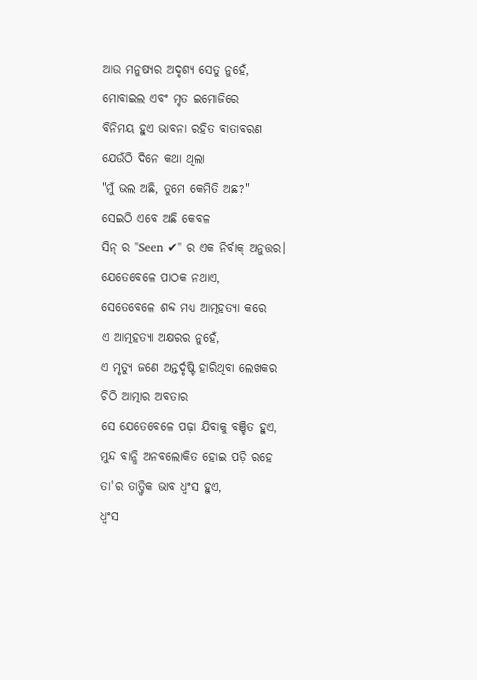ଆଉ ମନୁଷ୍ୟର ଅଦୃଶ୍ୟ ସେତୁ ନୁହେଁ,
ମୋବାଇଲ ଏବଂ ମୃତ ଇମୋଜିରେ
ବିନିମୟ ହୁଏ ଭାବନା ରହିତ ବାତାବରଣ
ଯେଉଁଠି ଦିନେ କଥା ଥିଲା
"ମୁଁ ଭଲ ଅଛି, ତୁମେ କେମିତି ଅଛ?"
ସେଇଠି ଏବେ ଅଛି କେବଳ
ସିନ୍ ର "Seen ✔" ର ଏକ ନିର୍ବାକ୍ ଅନୁତ୍ତର।
ଯେତେବେଳେ ପାଠକ ନଥାଏ,
ସେତେବେଳେ ଶବ୍ଦ ମଧ୍ୟ ଆତ୍ମହତ୍ୟା କରେ
ଏ ଆତ୍ମହତ୍ୟା ଅକ୍ଷରର ନୁହେଁ,
ଏ ମୃତ୍ୟୁ ଜଣେ ଅନ୍ତର୍ଦୃଷ୍ଟି ହାରିଥିବା ଲେଖକର
ଚିଠି ଆତ୍ମାର ଅବତାର
ସେ ଯେତେବେଳେ ପଢ଼ା ଯିବାକୁ ବଞ୍ଚିତ ହୁଏ,
ମୁନ୍ଦ ବାନ୍ଧି ଅନବଲୋକିତ ହୋଇ ପଡ଼ି ରହେ
ତା'ର ତାତ୍ତ୍ୱିକ ଭାବ ଧ୍ୱଂସ ହୁଏ,
ଧ୍ୱଂସ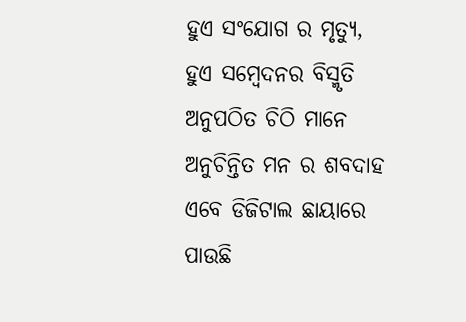ହୁଏ ସଂଯୋଗ ର ମୃତ୍ୟୁ,
ହୁଏ ସମ୍ବେଦନର ବିସ୍ମୃତି
ଅନୁପଠିତ ଚିଠି ମାନେ
ଅନୁଚିନ୍ତିତ ମନ ର ଶବଦାହ
ଏବେ ଡିଜିଟାଲ ଛାୟାରେ
ପାଉଛି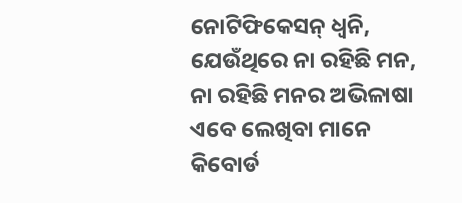ନୋଟିଫିକେସନ୍ ଧ୍ୱନି,
ଯେଉଁଥିରେ ନା ରହିଛି ମନ,
ନା ରହିଛି ମନର ଅଭିଳାଷା
ଏବେ ଲେଖିବା ମାନେ
କିବୋର୍ଡ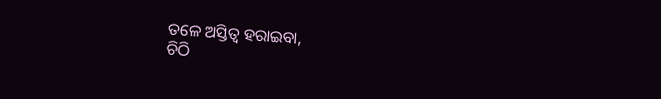ତଳେ ଅସ୍ତିତ୍ୱ ହରାଇବା,
ଚିଠି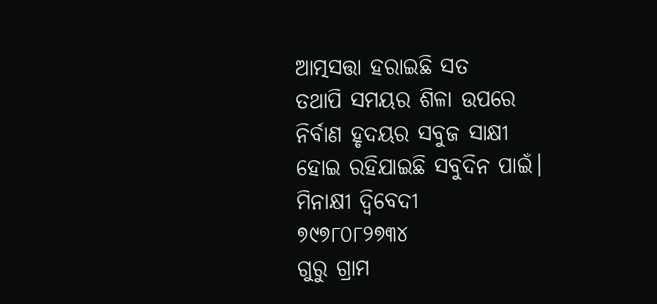ଆତ୍ମସତ୍ତା ହରାଇଛି ସତ
ତଥାପି ସମୟର ଶିଳା ଉପରେ
ନିର୍ବାଣ ହୃଦୟର ସବୁଜ ସାକ୍ଷୀ
ହୋଇ ରହିଯାଇଛି ସବୁଦିନ ପାଇଁ।
ମିନାକ୍ଷୀ ଦ୍ବିବେଦୀ
୭୯୭୮୦୮୨୭୩୪
ଗୁରୁ ଗ୍ରାମ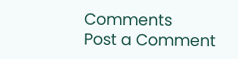Comments
Post a Comment